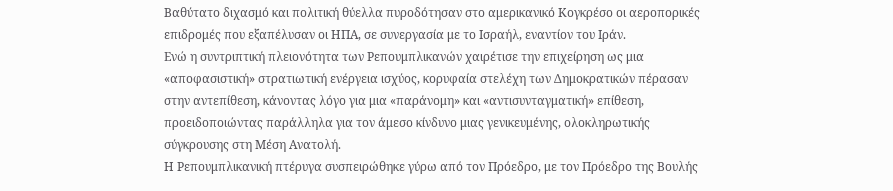Βαθύτατο διχασμό και πολιτική θύελλα πυροδότησαν στο αμερικανικό Κογκρέσο οι αεροπορικές επιδρομές που εξαπέλυσαν οι ΗΠΑ, σε συνεργασία με το Ισραήλ, εναντίον του Ιράν.
Ενώ η συντριπτική πλειονότητα των Ρεπουμπλικανών χαιρέτισε την επιχείρηση ως μια «αποφασιστική» στρατιωτική ενέργεια ισχύος, κορυφαία στελέχη των Δημοκρατικών πέρασαν στην αντεπίθεση, κάνοντας λόγο για μια «παράνομη» και «αντισυνταγματική» επίθεση, προειδοποιώντας παράλληλα για τον άμεσο κίνδυνο μιας γενικευμένης, ολοκληρωτικής σύγκρουσης στη Μέση Ανατολή.
Η Ρεπουμπλικανική πτέρυγα συσπειρώθηκε γύρω από τον Πρόεδρο, με τον Πρόεδρο της Βουλής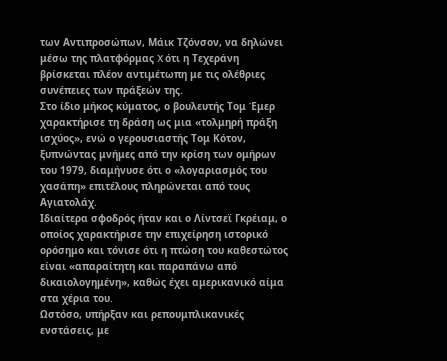των Αντιπροσώπων, Μάικ Τζόνσον, να δηλώνει μέσω της πλατφόρμας X ότι η Τεχεράνη βρίσκεται πλέον αντιμέτωπη με τις ολέθριες συνέπειες των πράξεών της.
Στο ίδιο μήκος κύματος, ο βουλευτής Τομ Έμερ χαρακτήρισε τη δράση ως μια «τολμηρή πράξη ισχύος», ενώ ο γερουσιαστής Τομ Κότον, ξυπνώντας μνήμες από την κρίση των ομήρων του 1979, διαμήνυσε ότι ο «λογαριασμός του χασάπη» επιτέλους πληρώνεται από τους Αγιατολάχ.
Ιδιαίτερα σφοδρός ήταν και ο Λίντσεϊ Γκρέιαμ, ο οποίος χαρακτήρισε την επιχείρηση ιστορικό ορόσημο και τόνισε ότι η πτώση του καθεστώτος είναι «απαραίτητη και παραπάνω από δικαιολογημένη», καθώς έχει αμερικανικό αίμα στα χέρια του.
Ωστόσο, υπήρξαν και ρεπουμπλικανικές ενστάσεις, με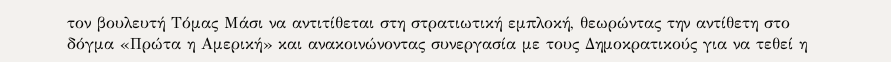τον βουλευτή Τόμας Μάσι να αντιτίθεται στη στρατιωτική εμπλοκή, θεωρώντας την αντίθετη στο δόγμα «Πρώτα η Αμερική» και ανακοινώνοντας συνεργασία με τους Δημοκρατικούς για να τεθεί η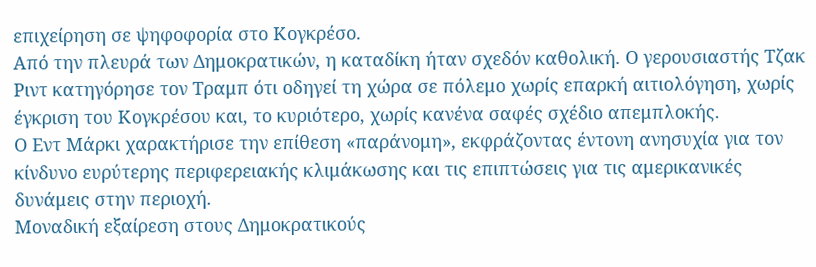επιχείρηση σε ψηφοφορία στο Κογκρέσο.
Από την πλευρά των Δημοκρατικών, η καταδίκη ήταν σχεδόν καθολική. Ο γερουσιαστής Τζακ Ριντ κατηγόρησε τον Τραμπ ότι οδηγεί τη χώρα σε πόλεμο χωρίς επαρκή αιτιολόγηση, χωρίς έγκριση του Κογκρέσου και, το κυριότερο, χωρίς κανένα σαφές σχέδιο απεμπλοκής.
Ο Εντ Μάρκι χαρακτήρισε την επίθεση «παράνομη», εκφράζοντας έντονη ανησυχία για τον κίνδυνο ευρύτερης περιφερειακής κλιμάκωσης και τις επιπτώσεις για τις αμερικανικές δυνάμεις στην περιοχή.
Μοναδική εξαίρεση στους Δημοκρατικούς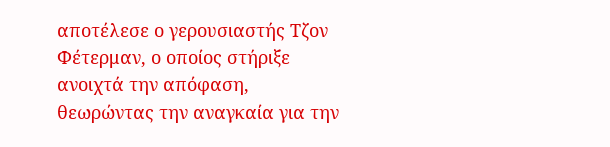αποτέλεσε ο γερουσιαστής Τζον Φέτερμαν, ο οποίος στήριξε ανοιχτά την απόφαση, θεωρώντας την αναγκαία για την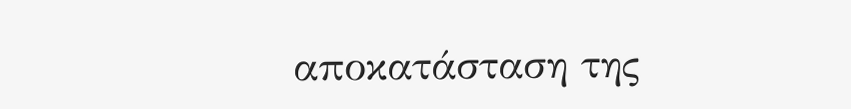αποκατάσταση της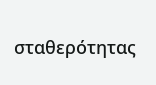σταθερότητας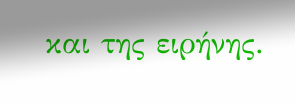και της ειρήνης.